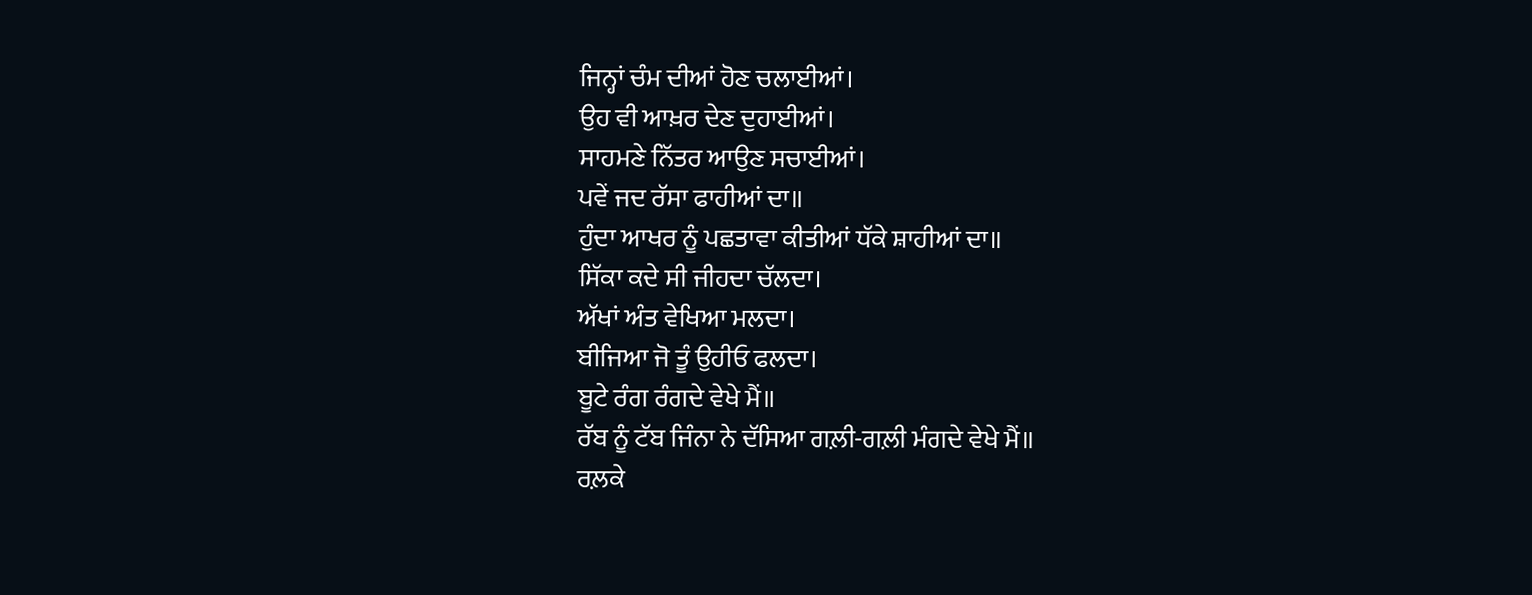ਜਿਨ੍ਹਾਂ ਚੰਮ ਦੀਆਂ ਹੋਣ ਚਲਾਈਆਂ।
ਉਹ ਵੀ ਆਖ਼ਰ ਦੇਣ ਦੁਹਾਈਆਂ।
ਸਾਹਮਣੇ ਨਿੱਤਰ ਆਉਣ ਸਚਾਈਆਂ।
ਪਵੇਂ ਜਦ ਰੱਸਾ ਫਾਹੀਆਂ ਦਾ॥
ਹੁੰਦਾ ਆਖਰ ਨੂੰ ਪਛਤਾਵਾ ਕੀਤੀਆਂ ਧੱਕੇ ਸ਼ਾਹੀਆਂ ਦਾ॥
ਸਿੱਕਾ ਕਦੇ ਸੀ ਜੀਹਦਾ ਚੱਲਦਾ।
ਅੱਖਾਂ ਅੰਤ ਵੇਖਿਆ ਮਲਦਾ।
ਬੀਜਿਆ ਜੋ ਤੂੰ ਉਹੀਓ ਫਲਦਾ।
ਬੂਟੇ ਰੰਗ ਰੰਗਦੇ ਵੇਖੇ ਮੈਂ॥
ਰੱਬ ਨੂੰ ਟੱਬ ਜਿੰਨਾ ਨੇ ਦੱਸਿਆ ਗਲ਼ੀ-ਗਲ਼ੀ ਮੰਗਦੇ ਵੇਖੇ ਮੈਂ॥
ਰਲ਼ਕੇ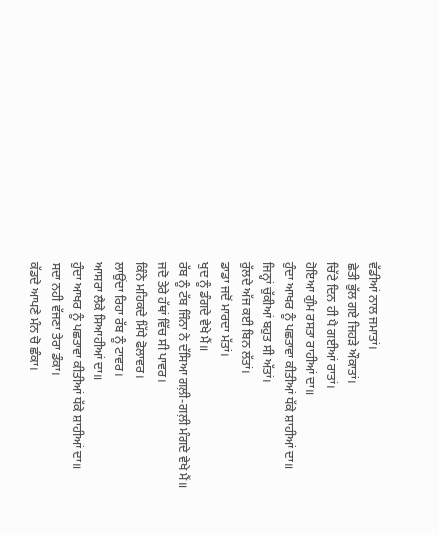ਵੱਡੀਆਂ ਨਾਲ ਜਮਾਤਾਂ।
ਛੇਤੀ ਭੁੱਲ ਗਏ ਜਿਹੜੇ ਔਕਾਤਾਂ।
ਚਿੱਟੇ ਦਿਨ ਹੀ ਪੈ ਗਈਆਂ ਰਾਤਾਂ।
ਹੋਇਆ ਗੁੰਮ ਰਸਤਾ ਰਾਹੀਆਂ ਦਾ॥
ਹੁੰਦਾ ਆਖਰ ਨੂੰ ਪਛਤਾਵਾ ਕੀਤੀਆਂ ਧੱਕੇ ਸ਼ਾਹੀਆਂ ਦਾ॥
ਜਿਨ੍ਹਾਂ ਚੁੱਕੀਆਂ ਬਹੁਤ ਸੀ ਅੱਤਾਂ।
ਰੁੱਲਦੇ ਅੱਜ ਕਈ ਬਿਨ ਲੱਤਾਂ।
ਡਾਡਾ ਜਦੋਂ ਮਾਰਦਾ ਮੱਤਾਂ।
ਖੁਦ ਨੂੰ ਡੰਗਦੇ ਵੇਖੇ ਮੈਂ॥
ਰੱਬ ਨੂੰ ਟੱਬ ਜਿੰਨਾ ਨੇ ਦੱਸਿਆ ਗਲ਼ੀ-ਗਲ਼ੀ ਮੰਗਦੇ ਵੇਖੇ ਮੈਂ॥
ਜਦੋ ਤੇਰੇ ਹੱਥਾਂ ਵਿੱਚ ਸੀ ਪਾਵਰ।
ਕਿੰਨੇ ਮਹਿਕਦੇ ਮਿੱਧੇ ਫੋਲਾਵਰ।
ਲਾਉਂਦਾ ਰਿਹਾ ਰੱਬ ਨੂੰ ਟਾਵਰ।
ਆਸਰਾ ਲੈਕੇ ਸਿਆਹੀਆਂ ਦਾ॥
ਹੁੰਦਾ ਆਖਰ ਨੂੰ ਪਛਤਾਵਾ ਕੀਤੀਆਂ ਧੱਕੇ ਸ਼ਾਹੀਆਂ ਦਾ॥
ਸਦਾ ਨਹੀ ਵੱਜਣਾ ਤੇਰਾ ਡੰਕਾ।
ਕੱਡਦੇ ਆਪਣੇ ਮੰਨ ਚੋ ਛੰਕਾ।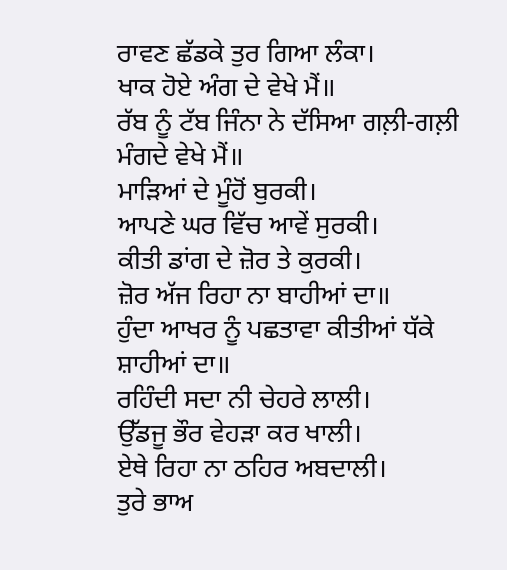ਰਾਵਣ ਛੱਡਕੇ ਤੁਰ ਗਿਆ ਲੰਕਾ।
ਖਾਕ ਹੋਏ ਅੰਗ ਦੇ ਵੇਖੇ ਮੈਂ॥
ਰੱਬ ਨੂੰ ਟੱਬ ਜਿੰਨਾ ਨੇ ਦੱਸਿਆ ਗਲ਼ੀ-ਗਲ਼ੀ ਮੰਗਦੇ ਵੇਖੇ ਮੈਂ॥
ਮਾੜਿਆਂ ਦੇ ਮੂੰਹੋਂ ਬੁਰਕੀ।
ਆਪਣੇ ਘਰ ਵਿੱਚ ਆਵੇਂ ਸੁਰਕੀ।
ਕੀਤੀ ਡਾਂਗ ਦੇ ਜ਼ੋਰ ਤੇ ਕੁਰਕੀ।
ਜ਼ੋਰ ਅੱਜ ਰਿਹਾ ਨਾ ਬਾਹੀਆਂ ਦਾ॥
ਹੁੰਦਾ ਆਖਰ ਨੂੰ ਪਛਤਾਵਾ ਕੀਤੀਆਂ ਧੱਕੇ ਸ਼ਾਹੀਆਂ ਦਾ॥
ਰਹਿੰਦੀ ਸਦਾ ਨੀ ਚੇਹਰੇ ਲਾਲੀ।
ਉੱਡਜੂ ਭੌਰ ਵੇਹੜਾ ਕਰ ਖਾਲੀ।
ਏਥੇ ਰਿਹਾ ਨਾ ਠਹਿਰ ਅਬਦਾਲੀ।
ਤੁਰੇ ਭਾਅ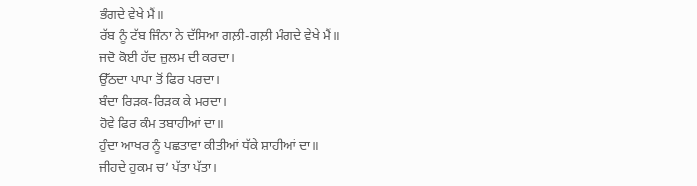ਭੰਗਦੇ ਵੇਖੇ ਮੈਂ॥
ਰੱਬ ਨੂੰ ਟੱਬ ਜਿੰਨਾ ਨੇ ਦੱਸਿਆ ਗਲ਼ੀ-ਗਲ਼ੀ ਮੰਗਦੇ ਵੇਖੇ ਮੈਂ॥
ਜਦੋ ਕੋਈ ਹੱਦ ਜ਼ੁਲਮ ਦੀ ਕਰਦਾ।
ਉੱਠਦਾ ਪਾਪਾ ਤੋਂ ਫਿਰ ਪਰਦਾ।
ਬੰਦਾ ਰਿੜਕ-ਰਿੜਕ ਕੇ ਮਰਦਾ।
ਹੋਵੇ ਫਿਰ ਕੰਮ ਤਬਾਹੀਆਂ ਦਾ॥
ਹੁੰਦਾ ਆਖਰ ਨੂੰ ਪਛਤਾਵਾ ਕੀਤੀਆਂ ਧੱਕੇ ਸ਼ਾਹੀਆਂ ਦਾ॥
ਜੀਹਦੇ ਹੁਕਮ ਚ’ ਪੱਤਾ ਪੱਤਾ।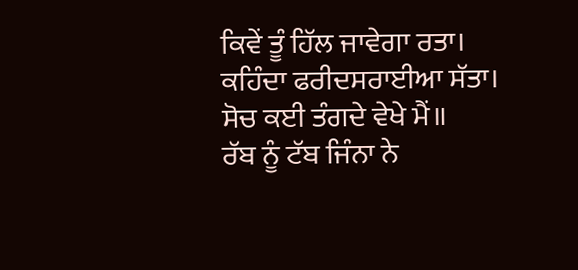ਕਿਵੇਂ ਤੂੰ ਹਿੱਲ ਜਾਵੇਗਾ ਰਤਾ।
ਕਹਿੰਦਾ ਫਰੀਦਸਰਾਈਆ ਸੱਤਾ।
ਸੋਚ ਕਈ ਤੰਗਦੇ ਵੇਖੇ ਮੈਂ॥
ਰੱਬ ਨੂੰ ਟੱਬ ਜਿੰਨਾ ਨੇ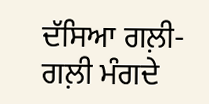ਦੱਸਿਆ ਗਲ਼ੀ-ਗਲ਼ੀ ਮੰਗਦੇ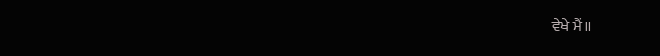ਵੇਖੇ ਮੈਂ॥